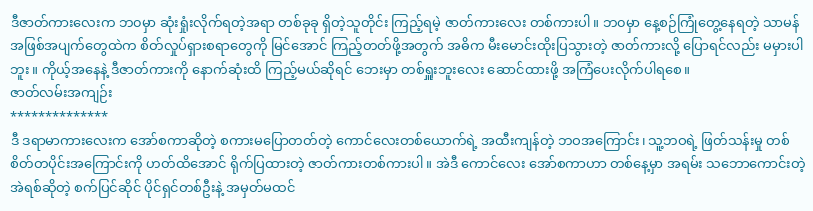ဒီဇာတ်ကားလေးက ဘ၀မှာ ဆုံးရှုံးလိုက်ရတဲ့အရာ တစ်ခုခု ရှိတဲ့သူတိုင်း ကြည့်ရမဲ့ ဇာတ်ကားလေး တစ်ကားပါ။ ဘ၀မှာ နေ့စဉ်ကြုံတွေ့နေရတဲ့ သာမန် အဖြစ်အပျက်တွေထဲက စိတ်လှုပ်ရှားစရာတွေကို မြင်အောင် ကြည့်တတ်ဖို့အတွက် အဓိက မီးမောင်းထိုးပြသွားတဲ့ ဇာတ်ကားလို့ ပြောရင်လည်း မမှားပါဘူး။ ကိုယ့်အနေနဲ့ ဒီဇာတ်ကားကို နောက်ဆုံးထိ ကြည့်မယ်ဆိုရင် ဘေးမှာ တစ်ရှူးဘူးလေး ဆောင်ထားဖို့ အကြံပေးလိုက်ပါရစေ။
ဇာတ်လမ်းအကျဉ်း
**************
ဒီ ဒရာမာကားလေးက အော်စကာဆိုတဲ့ စကားမပြောတတ်တဲ့ ကောင်လေးတစ်ယောက်ရဲ့ အထီးကျန်တဲ့ ဘဝအကြောင်း၊ သူ့ဘဝရဲ့ ဖြတ်သန်းမှု တစ်စိတ်တပိုင်းအကြောင်းကို ဟတ်ထိအောင် ရိုက်ပြထားတဲ့ ဇာတ်ကားတစ်ကားပါ။ အဲဒီ ကောင်လေး အော်စကာဟာ တစ်နေ့မှာ အရမ်း သဘောကောင်းတဲ့ အဲရစ်ဆိုတဲ့ စက်ပြင်ဆိုင် ပိုင်ရှင်တစ်ဦးနဲ့ အမှတ်မထင်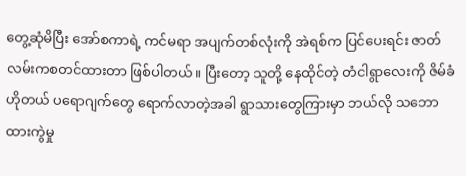တွေ့ဆုံမိပြီး အော်စကာရဲ့ ကင်မရာ အပျက်တစ်လုံးကို အဲရစ်က ပြင်ပေးရင်း ဇာတ်လမ်းကစတင်ထားတာ ဖြစ်ပါတယ်။ ပြီးတော့ သူတို့ နေထိုင်တဲ့ တံငါရွာလေးကို ဇိမ်ခံဟိုတယ် ပရောဂျက်တွေ ရောက်လာတဲ့အခါ ရွာသားတွေကြားမှာ ဘယ်လို သဘောထားကွဲမှု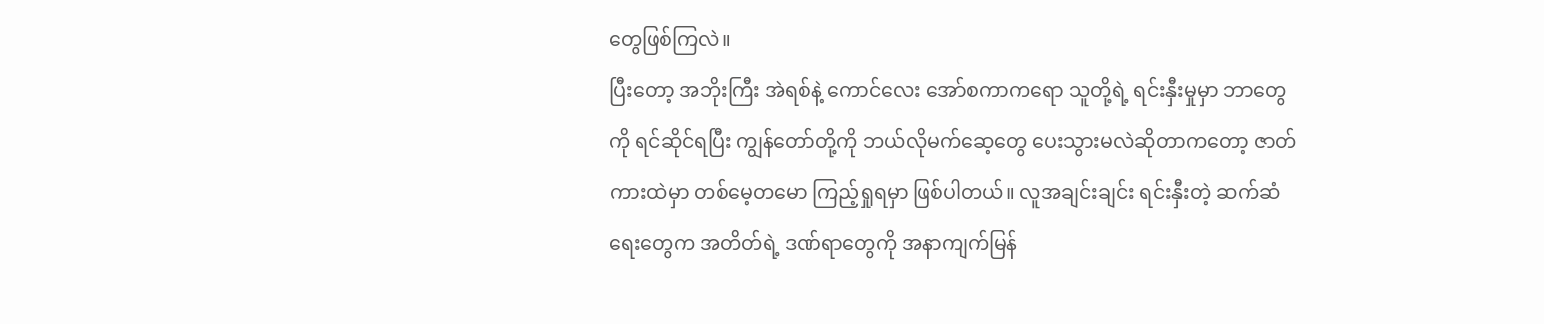တွေဖြစ်ကြလဲ။
ပြီးတော့ အဘိုးကြီး အဲရစ်နဲ့ ကောင်လေး အော်စကာကရော သူတို့ရဲ့ ရင်းနှီးမှုမှာ ဘာတွေကို ရင်ဆိုင်ရပြီး ကျွန်တော်တို့ကို ဘယ်လိုမက်ဆေ့တွေ ပေးသွားမလဲဆိုတာကတော့ ဇာတ်ကားထဲမှာ တစ်မေ့တမော ကြည့်ရှုရမှာ ဖြစ်ပါတယ်။ လူအချင်းချင်း ရင်းနှီးတဲ့ ဆက်ဆံရေးတွေက အတိတ်ရဲ့ ဒဏ်ရာတွေကို အနာကျက်မြန်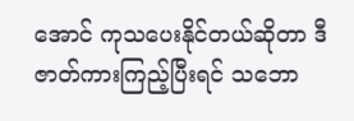အောင် ကုသပေးနိုင်တယ်ဆိုတာ ဒီဇာတ်ကားကြည့်ပြီးရင် သဘော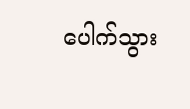ပေါက်သွား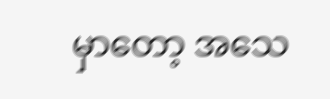မှာတော့ အသေ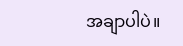အချာပါပဲ။